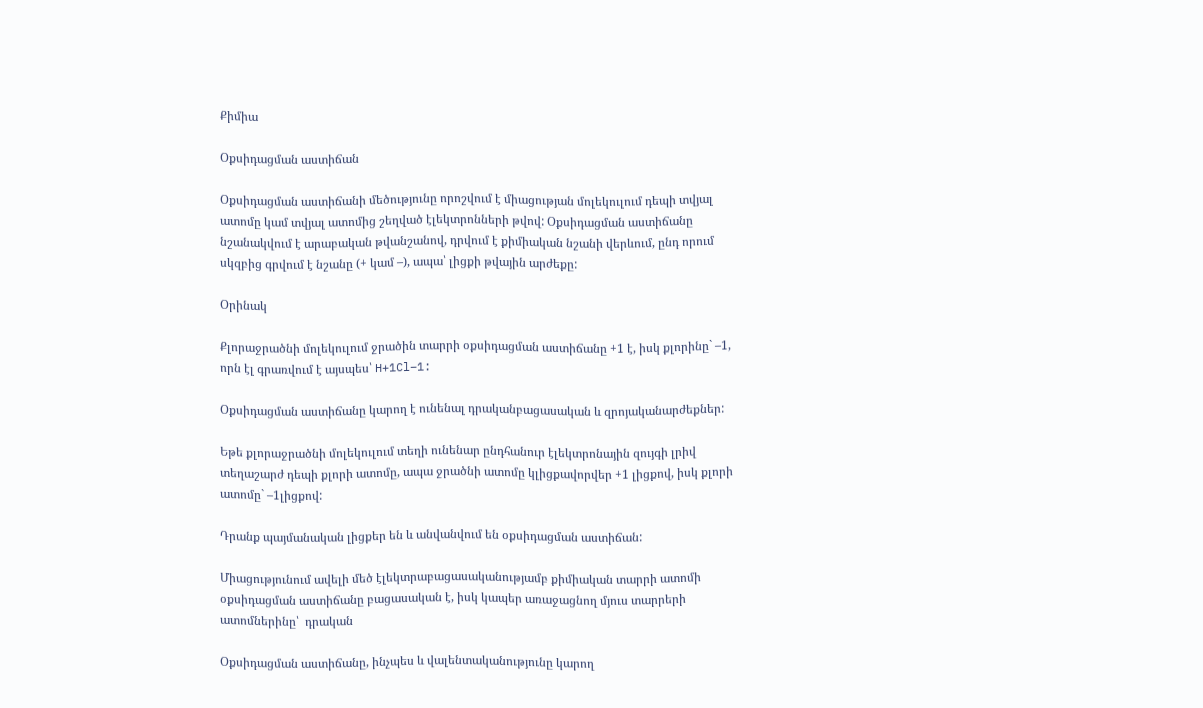Քիմիա

Օքսիդացման աստիճան

Օքսիդացման աստիճանի մեծությունը որոշվում է միացության մոլեկուլում դեպի տվյալ ատոմը կամ տվյալ ատոմից շեղված էլեկտրոնների թվով: Օքսիդացման աստիճանը նշանակվում է արաբական թվանշանով, դրվում է քիմիական նշանի վերևում, ընդ որում սկզբից գրվում է նշանը (+ կամ –), ապա՝ լիցքի թվային արժեքը:

Օրինակ

Քլորաջրածնի մոլեկուլում ջրածին տարրի օքսիդացման աստիճանը +1 է, իսկ քլորինը` –1, որն էլ գրառվում է այսպես՝ H+1Cl−1:

Օքսիդացման աստիճանը կարող է ունենալ դրականբացասական և զրոյականարժեքներ:

Եթե քլորաջրածնի մոլեկուլում տեղի ունենար ընդհանուր էլեկտրոնային զույգի լրիվ տեղաշարժ դեպի քլորի ատոմը, ապա ջրածնի ատոմը կլիցքավորվեր +1 լիցքով, իսկ քլորի ատոմը` –1լիցքով:

Դրանք պայմանական լիցքեր են և անվանվում են օքսիդացման աստիճան:

Միացությունում ավելի մեծ էլեկտրաբացասականությամբ քիմիական տարրի ատոմի օքսիդացման աստիճանը բացասական է, իսկ կապեր առաջացնող մյուս տարրերի ատոմներինը՝  դրական

Օքսիդացման աստիճանը, ինչպես և վալենտականությունը կարող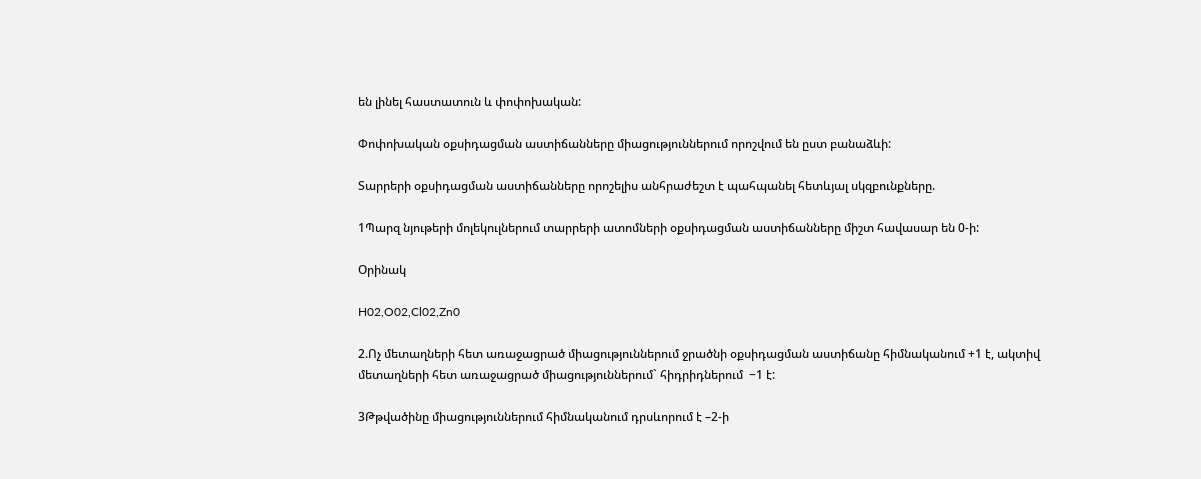են լինել հաստատուն և փոփոխական:

Փոփոխական օքսիդացման աստիճանները միացություններում որոշվում են ըստ բանաձևի:

Տարրերի օքսիդացման աստիճանները որոշելիս անհրաժեշտ է պահպանել հետևյալ սկզբունքները.

1Պարզ նյութերի մոլեկուլներում տարրերի ատոմների օքսիդացման աստիճանները միշտ հավասար են 0-ի:

Օրինակ

H02,O02,Cl02,Zn0

2.Ոչ մետաղների հետ առաջացրած միացություններում ջրածնի օքսիդացման աստիճանը հիմնականում +1 է, ակտիվ մետաղների հետ առաջացրած միացություններում` հիդրիդներում  −1 է:

3Թթվածինը միացություններում հիմնականում դրսևորում է –2-ի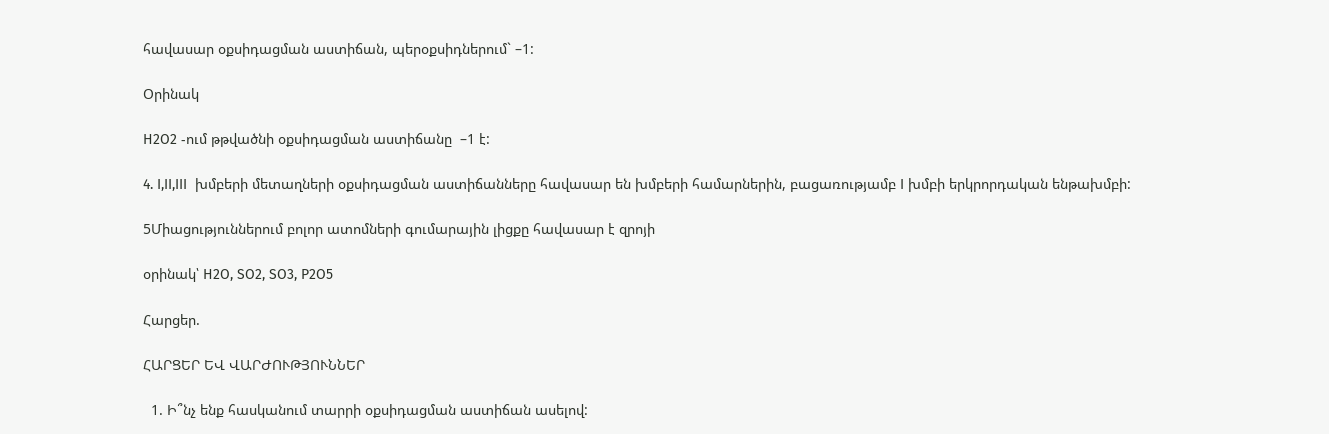հավասար օքսիդացման աստիճան, պերօքսիդներում` –1:

Օրինակ

H2O2 -ում թթվածնի օքսիդացման աստիճանը  –1 է:

4. I,II,III  խմբերի մետաղների օքսիդացման աստիճանները հավասար են խմբերի համարներին, բացառությամբ I խմբի երկրորդական ենթախմբի:

5Միացություններում բոլոր ատոմների գումարային լիցքը հավասար է զրոյի

օրինակ՝ H2O, SO2, SO3, P2O5

Հարցեր.

ՀԱՐՑԵՐ ԵՎ ՎԱՐԺՈՒԹՅՈՒՆՆԵՐ

  1. Ի՞նչ ենք հասկանում տարրի օքսիդացման աստիճան ասելով: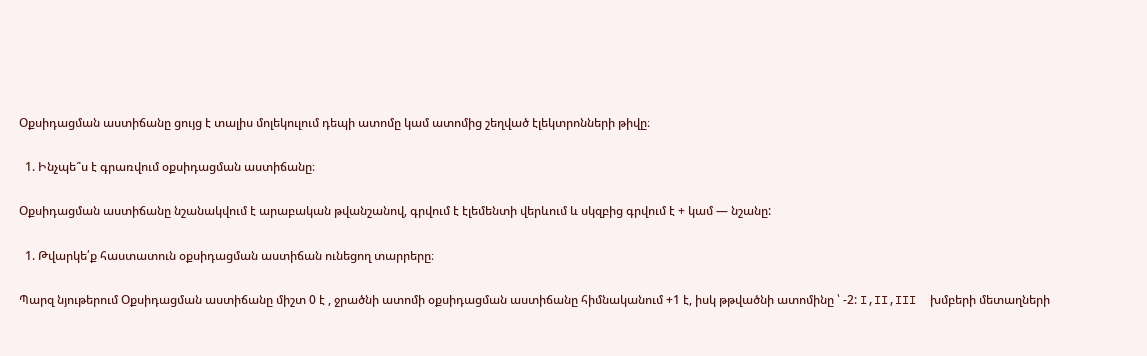Օքսիդացման աստիճանը ցույց է տալիս մոլեկուլում դեպի ատոմը կամ ատոմից շեղված էլեկտրոնների թիվը։

  1. Ինչպե՞ս է գրառվում օքսիդացման աստիճանը։

Օքսիդացման աստիճանը նշանակվում է արաբական թվանշանով, գրվում է էլեմենտի վերևում և սկզբից գրվում է + կամ — նշանը:

  1. Թվարկե՛ք հաստատուն օքսիդացման աստիճան ունեցող տարրերը։

Պարզ նյութերում Օքսիդացման աստիճանը միշտ 0 է , ջրածնի ատոմի օքսիդացման աստիճանը հիմնականում +1 է, իսկ թթվածնի ատոմինը ՝ -2: I,II,III  խմբերի մետաղների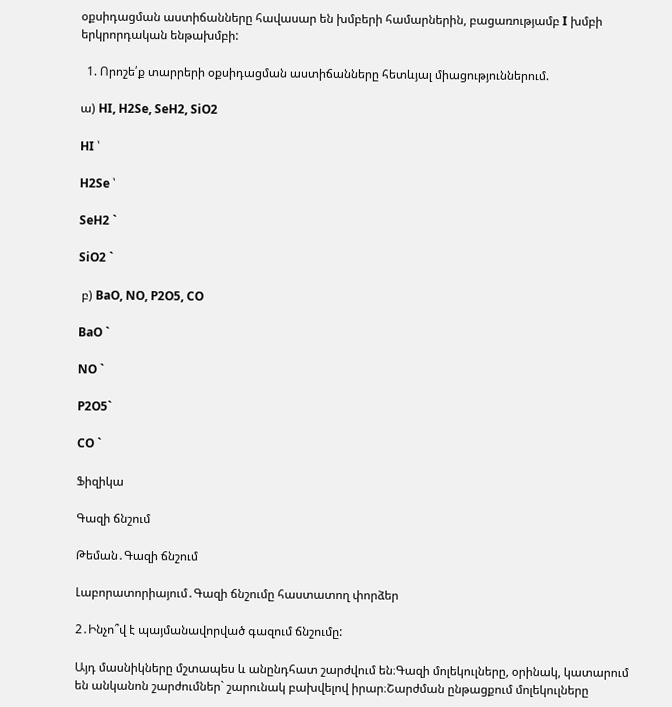օքսիդացման աստիճանները հավասար են խմբերի համարներին, բացառությամբ I խմբի երկրորդական ենթախմբի:

  1. Որոշե՛ք տարրերի օքսիդացման աստիճանները հետևյալ միացություններում.

ա) HI, H2Se, SeH2, SiO2

HI ՝

H2Se ՝

SeH2 `

SiO2 `

 բ) BaO, NO, P2O5, CO

BaO `

NO `

P2O5`

CO `

Ֆիզիկա

Գազի ճնշում

Թեման․Գազի ճնշում

Լաբորատորիայում․Գազի ճնշումը հաստատող փորձեր

2․Ինչո՞վ է պայմանավորված գազում ճնշումը:

Այդ մասնիկները մշտապես և անընդհատ շարժվում են։Գազի մոլեկուլները, օրինակ, կատարում են անկանոն շարժումներ` շարունակ բախվելով իրար։Շարժման ընթացքում մոլեկուլները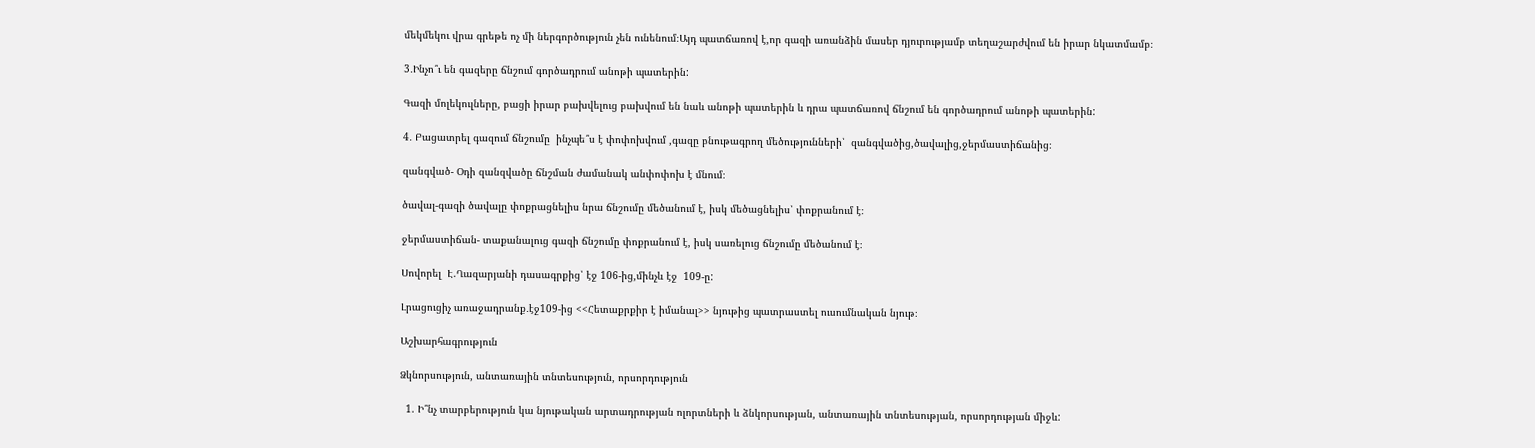մեկմեկու վրա գրեթե ոչ մի ներգործություն չեն ունենում։Այդ պատճառով է,որ գազի առանձին մասեր դյուրությամբ տեղաշարժվում են իրար նկատմամբ։

3․Ինչո՞ւ են գազերը ճնշում գործադրում անոթի պատերին:

Գազի մոլեկուլները, բացի իրար բախվելուց բախվում են նաև անոթի պատերին և դրա պատճառով ճնշում են գործադրում անոթի պատերին:

4․ Բացատրել գազում ճնշումը  ինչպե՞ս է փոփոխվում ,գազը բնութագրող մեծությունների՝  զանգվածից,ծավալից,ջերմաստիճանից։

զանգված- Օդի զանզվածը ճնշման ժամանակ անփոփոխ է մնում։

ծավալ-գազի ծավալը փոքրացնելիս նրա ճնշումը մեծանում է, իսկ մեծացնելիս՝ փոքրանում է։

ջերմաստիճան- տաքանալուց գազի ճնշումը փոքրանում է, իսկ սառելուց ճնշումը մեծանում է։

Սովորել  Է.Ղազարյանի դասագրքից՝ էջ 106-ից,մինչև էջ  109-ը:

Լրացուցիչ առաջադրանք․էջ109-ից <<Հետաքրքիր է իմանալ>> նյութից պատրաստել ուսումնական նյութ։

Աշխարհագրություն

Ձկնորսություն, անտառային տնտեսություն, որսորդություն

  1. Ի՞նչ տարբերություն կա նյութական արտադրության ոլորտների և ձնկորսության, անտառային տնտեսության, որսորդության միջև: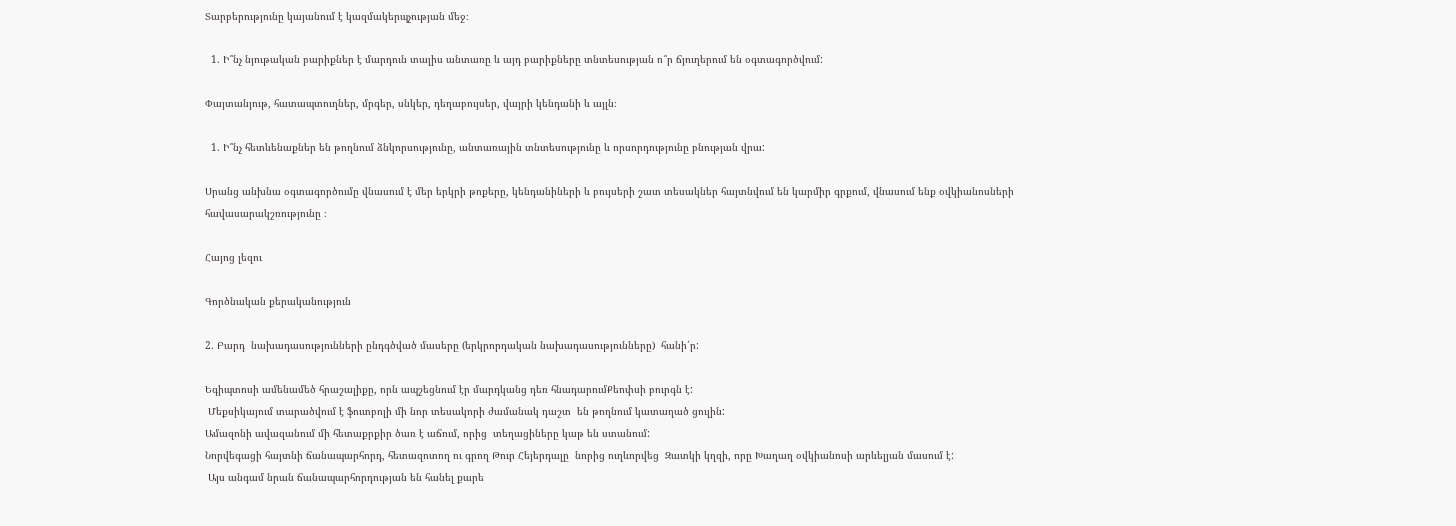Տարբերությունը կայանում է կազմակերպչության մեջ։

  1. Ի՞նչ նյութական բարիքներ է մարդուն տալիս անտառը և այդ բարիքները տնտեսության ո՞ր ճյուղերում են օգտագործվում:

Փայտանյութ, հատապտուղներ, մրգեր, սնկեր, դեղաբույսեր, վայրի կենդանի և այլն։

  1. Ի՞նչ հետևենաքներ են թողնում ձնկորսությունը, անտառային տնտեսությունը և որսորդությունը բնության վրա:

Սրանց անխնա օգտագործումը վնասում է մեր երկրի թոքերը, կենդանիների և բույսերի շատ տեսակներ հայտնվում են կարմիր գրքում, վնասում ենք օվկիանոսների հավասարակշռությունը ։

Հայոց լեզու

Գործնական քերականություն

2. Բարդ  նախադասությունների ընդգծված մասերը (երկրորդական նախադասությունները)  հանի՛ր:

Եգիպտոսի ամենամեծ հրաշալիքը, որն ապշեցնում էր մարդկանց դեռ հնադարումՔեոփսի բուրգն է:
 Մեքսիկայում տարածվում է ֆուտբոլի մի նոր տեսակորի ժամանակ դաշտ  են թողնում կատաղած ցուլին:
Ամազոնի ավազանում մի հետաքրքիր ծառ է աճում, որից  տեղացիները կաթ են ստանում:
Նորվեգացի հայտնի ճանապարհորդ, հետազոտող ու գրող Թուր Հեյերդալը  նորից ուղևորվեց  Զատկի կղզի, որը Խաղաղ օվկիանոսի արևելյան մասում է:
 Այս անգամ նրան ճանապարհորդության են հանել քարե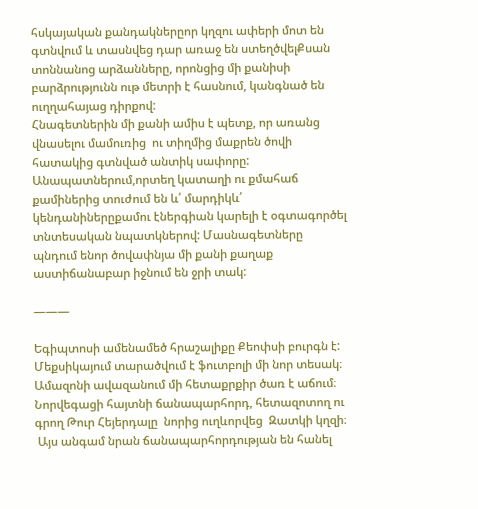հսկայական քանդակներըոր կղզու ափերի մոտ են գտնվում և տասնվեց դար առաջ են ստեղծվելՔսան տոննանոց արձանները, որոնցից մի քանիսի բարձրությունն ութ մետրի է հասնում, կանգնած են ուղղահայաց դիրքով:
Հնագետներին մի քանի ամիս է պետք, որ առանց վնասելու մամուռից  ու տիղմից մաքրեն ծովի հատակից գտնված անտիկ սափորը:
Անապատներում,որտեղ կատաղի ու քմահաճ քամիներից տուժում են և՛ մարդիկև՛ կենդանիներըքամու էներգիան կարելի է օգտագործել տնտեսական նպատկներով: Մասնագետները պնդում ենոր ծովափնյա մի քանի քաղաք աստիճանաբար իջնում են ջրի տակ:

———

Եգիպտոսի ամենամեծ հրաշալիքը Քեոփսի բուրգն է:
Մեքսիկայում տարածվում է ֆուտբոլի մի նոր տեսակ։
Ամազոնի ավազանում մի հետաքրքիր ծառ է աճում։
Նորվեգացի հայտնի ճանապարհորդ, հետազոտող ու գրող Թուր Հեյերդալը  նորից ուղևորվեց  Զատկի կղզի։
 Այս անգամ նրան ճանապարհորդության են հանել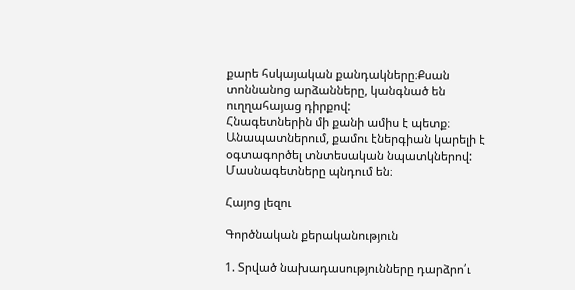քարե հսկայական քանդակները։Քսան տոննանոց արձանները, կանգնած են ուղղահայաց դիրքով:
Հնագետներին մի քանի ամիս է պետք։
Անապատներում, քամու էներգիան կարելի է օգտագործել տնտեսական նպատկներով: Մասնագետները պնդում են։

Հայոց լեզու

Գործնական քերականություն

1. Տրված նախադասությունները դարձրո՛ւ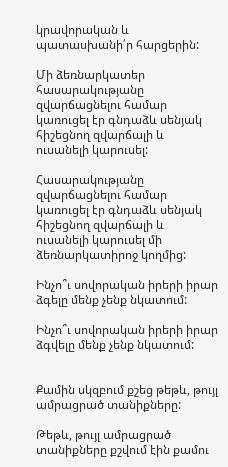կրավորական և պատասխանի՛ր հարցերին:

Մի ձեռնարկատեր հասարակությանը զվարճացնելու համար կառուցել էր գնդաձև սենյակ հիշեցնող զվարճալի և ուսանելի կարուսել:

Հասարակությանը զվարճացնելու համար կառուցել էր գնդաձև սենյակ հիշեցնող զվարճալի և ուսանելի կարուսել մի ձեռնարկատիրոջ կողմից:

Ինչո՞ւ սովորական իրերի իրար ձգելը մենք չենք նկատում:

Ինչո՞ւ սովորական իրերի իրար ձգվելը մենք չենք նկատում:


Քամին սկզբում քշեց թեթև, թույլ ամրացրած տանիքները:

Թեթև, թույլ ամրացրած տանիքները քշվում էին քամու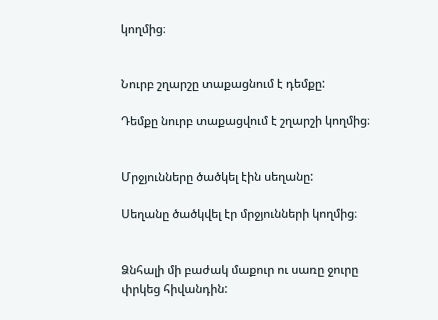կողմից։


Նուրբ շղարշը տաքացնում է դեմքը:

Դեմքը նուրբ տաքացվում է շղարշի կողմից։


Մրջյունները ծածկել էին սեղանը:

Սեղանը ծածկվել էր մրջյունների կողմից։


Ձնհալի մի բաժակ մաքուր ու սառը ջուրը փրկեց հիվանդին: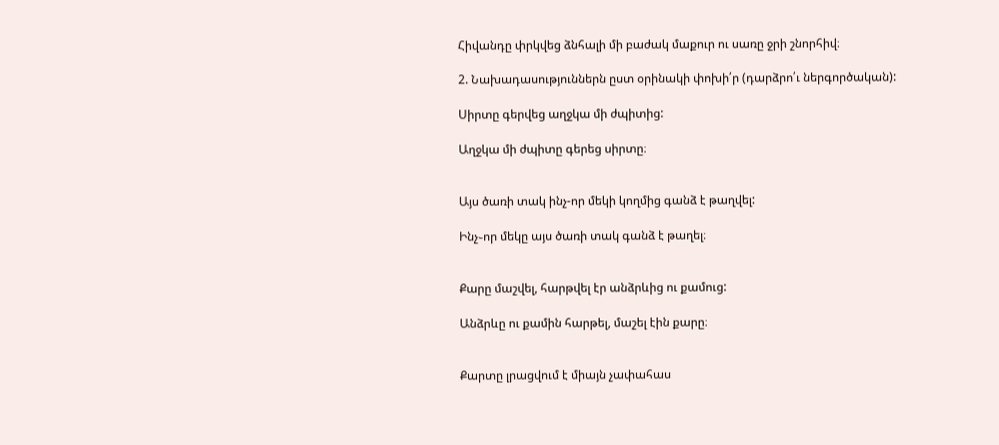Հիվանդը փրկվեց ձնհալի մի բաժակ մաքուր ու սառը ջրի շնորհիվ։

2. Նախադասություններն ըստ օրինակի փոխի՛ր (դարձրո՛ւ ներգործական):

Սիրտը գերվեց աղջկա մի ժպիտից:

Աղջկա մի ժպիտը գերեց սիրտը։


Այս ծառի տակ ինչ-որ մեկի կողմից գանձ է թաղվել:

Ինչ֊որ մեկը այս ծառի տակ գանձ է թաղել։


Քարը մաշվել, հարթվել էր անձրևից ու քամուց:

Անձրևը ու քամին հարթել, մաշել էին քարը։


Քարտը լրացվում է միայն չափահաս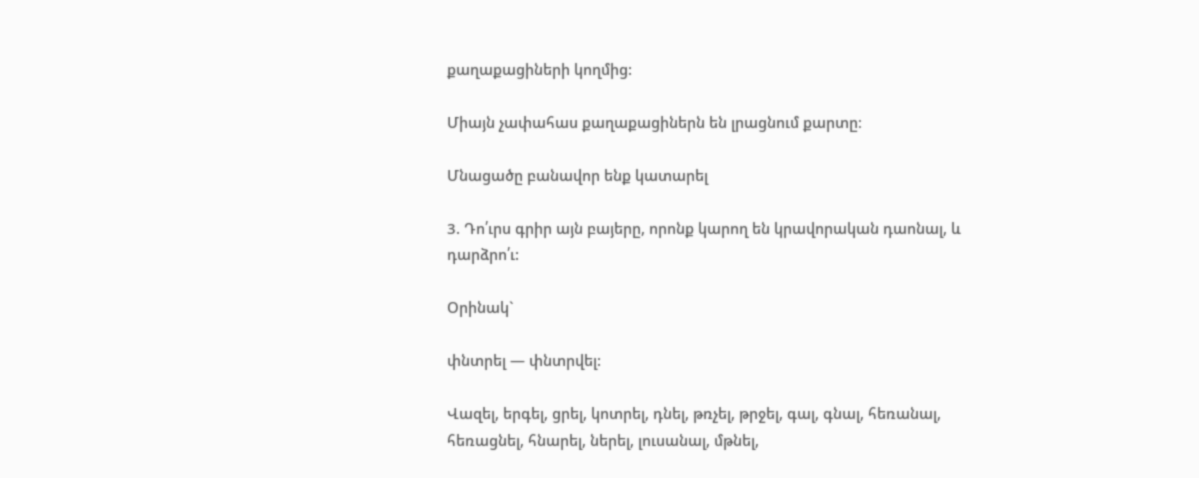քաղաքացիների կողմից:

Միայն չափահաս քաղաքացիներն են լրացնում քարտը։

Մնացածը բանավոր ենք կատարել

3. Դո՛ւրս գրիր այն բայերը, որոնք կարող են կրավորական դաոնալ, և դարձրո՛ւ:

Օրինակ`

փնտրել — փնտրվել:

Վազել, երգել, ցրել, կոտրել, դնել, թռչել, թրջել, գալ, գնալ, հեռանալ, հեռացնել, հնարել, ներել, լուսանալ, մթնել,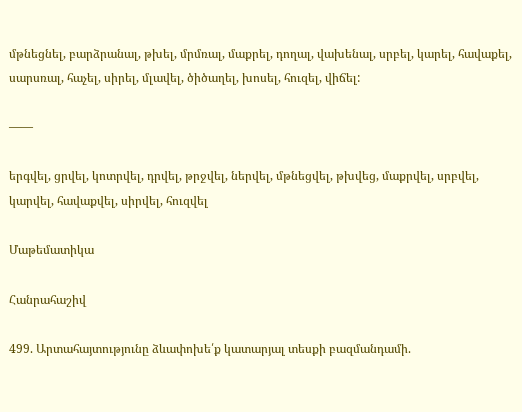մթնեցնել, բարձրանալ, թխել, մրմռալ, մաքրել, դողալ, վախենալ, սրբել, կարել, հավաքել, սարսռալ, հաչել, սիրել, մլավել, ծիծաղել, խոսել, հուզել, վիճել:

——

երգվել, ցրվել, կոտրվել, դրվել, թրջվել, ներվել, մթնեցվել, թխվեց, մաքրվել, սրբվել, կարվել, հավաքվել, սիրվել, հուզվել

Մաթեմատիկա

Հանրահաշիվ

499. Արտահայտությունը ձևափոխե՛ք կատարյալ տեսքի բազմանդամի.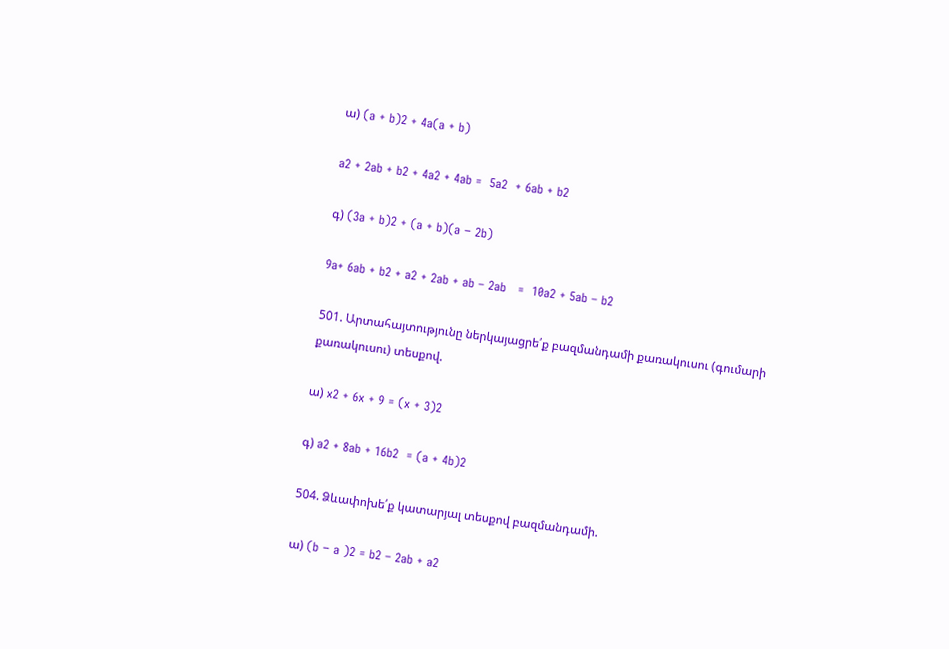ա) (a + b)2 + 4a(a + b)

a2 + 2ab + b2 + 4a2 + 4ab =  5a2  + 6ab + b2

գ) (3a + b)2 + (a + b)(a − 2b)

9a+ 6ab + b2 + a2 + 2ab + ab – 2ab   =  10a2 + 5ab – b2

501. Արտահայտությունը ներկայացրե՛ք բազմանդամի քառակուսու (գումարի քառակուսու) տեսքով.

ա) x2 + 6x + 9 = (x + 3)2

գ) a2 + 8ab + 16b2  = (a + 4b)2

504. Ձևափոխե՛ք կատարյալ տեսքով բազմանդամի.

ա) (b − a )2 = b2 – 2ab + a2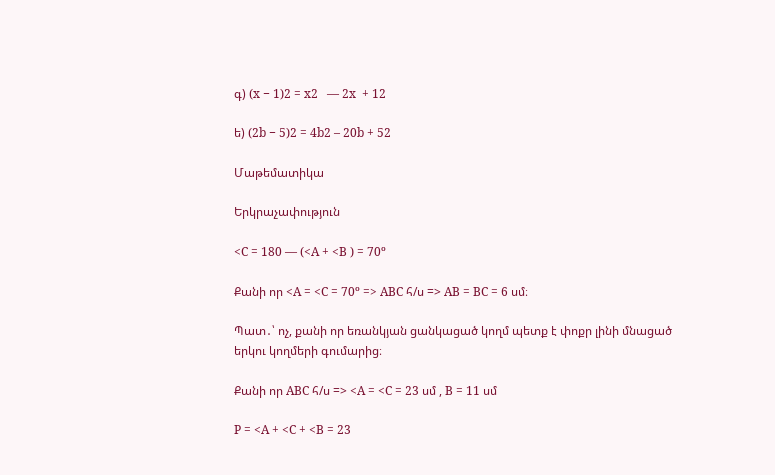գ) (x − 1)2 = x2   — 2x  + 12

ե) (2b − 5)2 = 4b2 – 20b + 52

Մաթեմատիկա

Երկրաչափություն

<C = 180 — (<A + <B ) = 70º

Քանի որ <A = <C = 70º => ABC հ/ս => AB = BC = 6 սմ։

Պատ․՝ ոչ, քանի որ եռանկյան ցանկացած կողմ պետք է փոքր լինի մնացած երկու կողմերի գումարից։

Քանի որ ABC հ/ս => <A = <C = 23 սմ , B = 11 սմ

P = <A + <C + <B = 23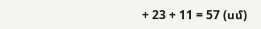+ 23 + 11 = 57 (սմ)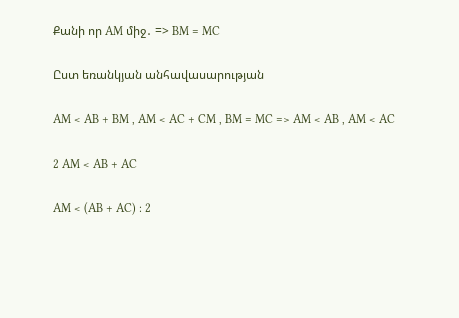Քանի որ AM միջ․ => BM = MC

Ըստ եռանկյան անհավասարության

AM < AB + BM , AM < AC + CM , BM = MC => AM < AB , AM < AC

2 AM < AB + AC

AM < (AB + AC) : 2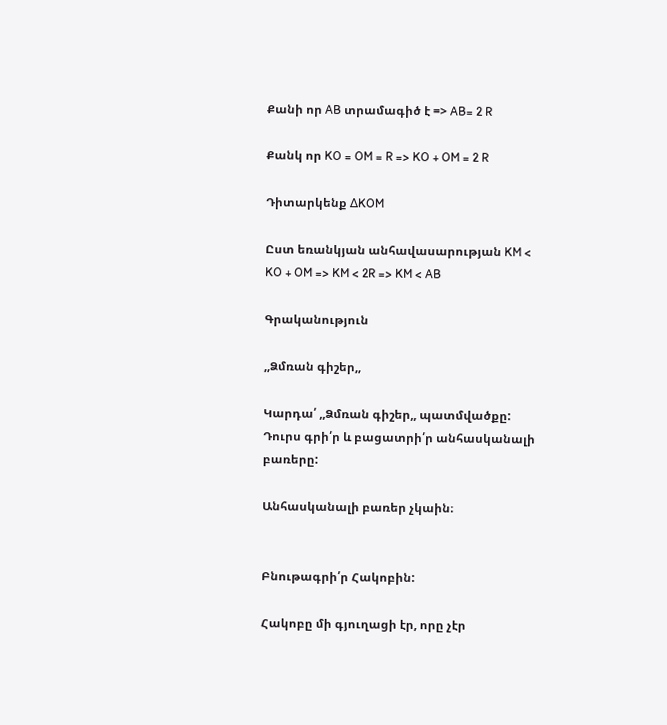Քանի որ AB տրամագիծ է => AB= 2 R

Քանկ որ KO = OM = R => KO + OM = 2 R

Դիտարկենք ∆KOM

Ըստ եռանկյան անհավասարության KM < KO + OM => KM < 2R => KM < AB

Գրականություն

,,Ձմռան գիշեր,,

Կարդա՛ ,,Ձմռան գիշեր,, պատմվածքը:
Դուրս գրի՛ր և բացատրի՛ր անհասկանալի բառերը:

Անհասկանալի բառեր չկաին։


Բնութագրի՛ր Հակոբին:

Հակոբը մի գյուղացի էր, որը չէր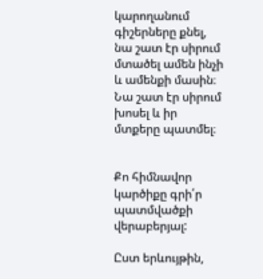կարողանում գիշերները քնել, նա շատ էր սիրում մտածել ամեն ինչի և ամենքի մասին։ Նա շատ էր սիրում խոսել և իր մտքերը պատմել։


Քո հիմնավոր կարծիքը գրի՛ր պատմվածքի վերաբերյալ:

Ըստ երևույթին,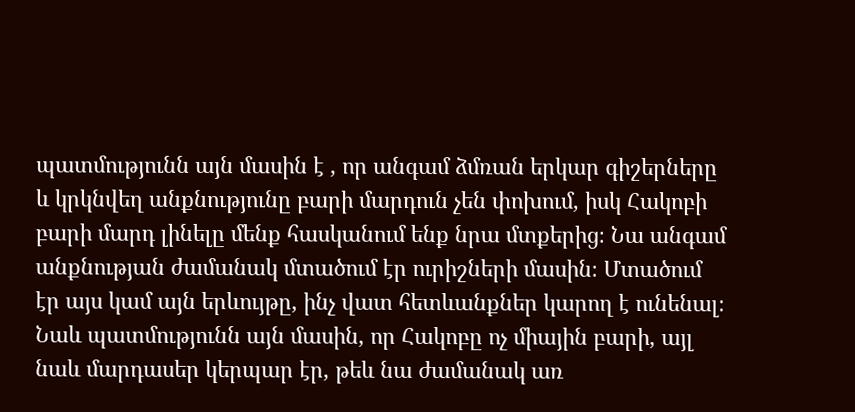պատմությունն այն մասին է , որ անգամ ձմռան երկար գիշերները և կրկնվեղ անքնությունը բարի մարդուն չեն փոխում, իսկ Հակոբի բարի մարդ լինելը մենք հասկանում ենք նրա մտքերից։ Նա անգամ անքնության ժամանակ մտածում էր ուրիշների մասին։ Մտածում էր այս կամ այն երևույթը, ինչ վատ հետևանքներ կարող է ունենալ։ Նաև պատմությունն այն մասին, որ Հակոբը ոչ միային բարի, այլ նաև մարդասեր կերպար էր, թեև նա ժամանակ առ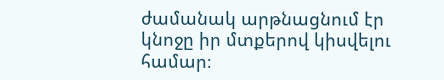ժամանակ արթնացնում էր կնոջը իր մտքերով կիսվելու համար։